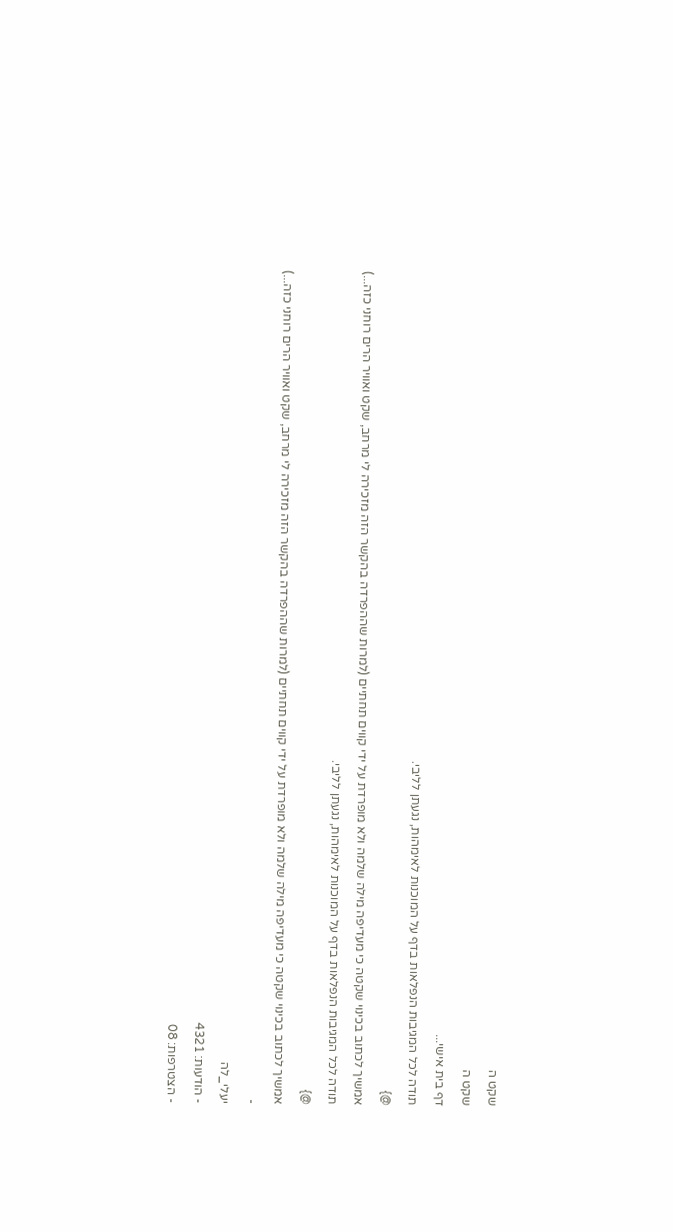שקט ה
שקט ה
דף בית אישי...
תודה לכל המגיבות הנפלאות בדף על המוכנות לאימהות, נגעתן לליבי.
@}
אמשיך לכתוב בכינוי שקטה כי מעדיפה מילה שלמה ולא מופרדת על ידי קווים תחתיים (למרות שההפרדה בהקשר הזה מזכירה לי מרחב, שקט ואוויר הרים רוחני כזה...)
תודה לכל המגיבות הנפלאות בדף על המוכנות לאימהות, נגעתן לליבי.
@}
אמשיך לכתוב בכינוי שקטה כי מעדיפה מילה שלמה ולא מופרדת על ידי קווים תחתיים (למרות שההפרדה בהקשר הזה מזכירה לי מרחב, שקט ואוויר הרים רוחני כזה...)
-
יעלי_לה
- הודעות: 4321
- הצטרפות: 08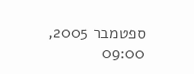ספטמבר 2005, 09:00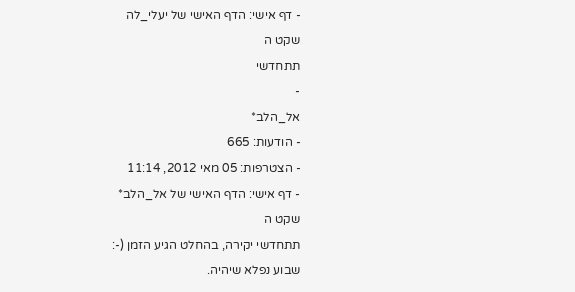- דף אישי: הדף האישי של יעלי_לה
שקט ה
תתחדשי
-
אל_הלב*
- הודעות: 665
- הצטרפות: 05 מאי 2012, 11:14
- דף אישי: הדף האישי של אל_הלב*
שקט ה
תתחדשי יקירה, בהחלט הגיע הזמן (-:
שבוע נפלא שיהיה.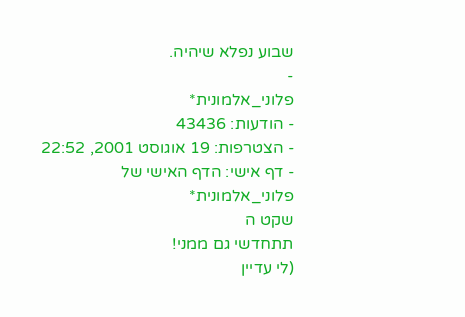שבוע נפלא שיהיה.
-
פלוני_אלמונית*
- הודעות: 43436
- הצטרפות: 19 אוגוסט 2001, 22:52
- דף אישי: הדף האישי של פלוני_אלמונית*
שקט ה
תתחדשי גם ממני!
(לי עדיין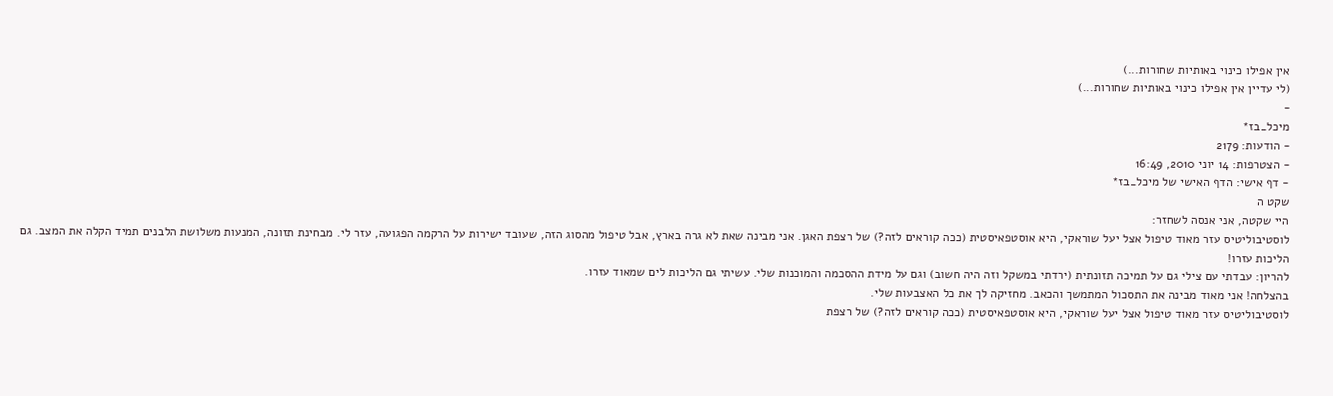אין אפילו כינוי באותיות שחורות...)
(לי עדיין אין אפילו כינוי באותיות שחורות...)
-
מיכל_בז*
- הודעות: 2179
- הצטרפות: 14 יוני 2010, 16:49
- דף אישי: הדף האישי של מיכל_בז*
שקט ה
היי שקטה, אני אנסה לשחזר:
לוסטיבוליטיס עזר מאוד טיפול אצל יעל שוראקי, היא אוסטפאיסטית (ככה קוראים לזה?) של רצפת האגן. אני מבינה שאת לא גרה בארץ, אבל טיפול מהסוג הזה, שעובד ישירות על הרקמה הפגועה, עזר לי. מבחינת תזונה, המנעות משלושת הלבנים תמיד הקלה את המצב. גם הליכות עזרו!
להריון: עבדתי עם צילי גם על תמיכה תזונתית (ירדתי במשקל וזה היה חשוב) וגם על מידת ההסכמה והמוכנות שלי. עשיתי גם הליכות לים שמאוד עזרו.
בהצלחה! אני מאוד מבינה את התסכול המתמשך והכאב. מחזיקה לך את כל האצבעות שלי.
לוסטיבוליטיס עזר מאוד טיפול אצל יעל שוראקי, היא אוסטפאיסטית (ככה קוראים לזה?) של רצפת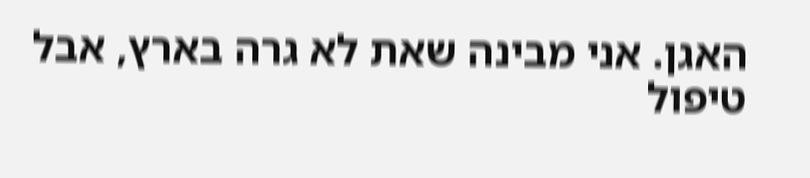האגן. אני מבינה שאת לא גרה בארץ, אבל טיפול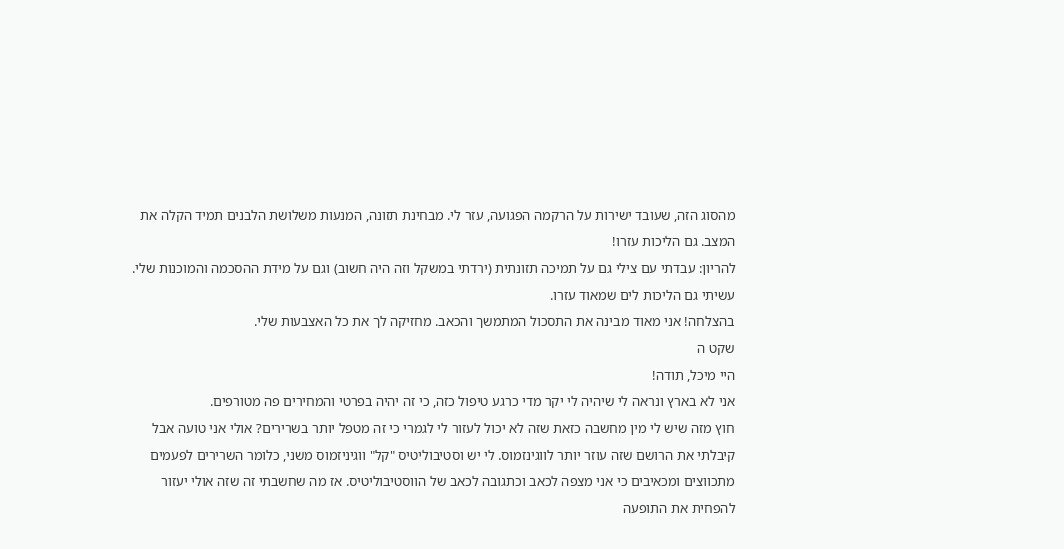מהסוג הזה, שעובד ישירות על הרקמה הפגועה, עזר לי. מבחינת תזונה, המנעות משלושת הלבנים תמיד הקלה את המצב. גם הליכות עזרו!
להריון: עבדתי עם צילי גם על תמיכה תזונתית (ירדתי במשקל וזה היה חשוב) וגם על מידת ההסכמה והמוכנות שלי. עשיתי גם הליכות לים שמאוד עזרו.
בהצלחה! אני מאוד מבינה את התסכול המתמשך והכאב. מחזיקה לך את כל האצבעות שלי.
שקט ה
היי מיכל, תודה!
אני לא בארץ ונראה לי שיהיה לי יקר מדי כרגע טיפול כזה, כי זה יהיה בפרטי והמחירים פה מטורפים.
חוץ מזה שיש לי מין מחשבה כזאת שזה לא יכול לעזור לי לגמרי כי זה מטפל יותר בשרירים? אולי אני טועה אבל קיבלתי את הרושם שזה עוזר יותר לווגינזמוס. לי יש וסטיבוליטיס "קל" ווגיניזמוס משני, כלומר השרירים לפעמים מתכווצים ומכאיבים כי אני מצפה לכאב וכתגובה לכאב של הווסטיבוליטיס. אז מה שחשבתי זה שזה אולי יעזור להפחית את התופעה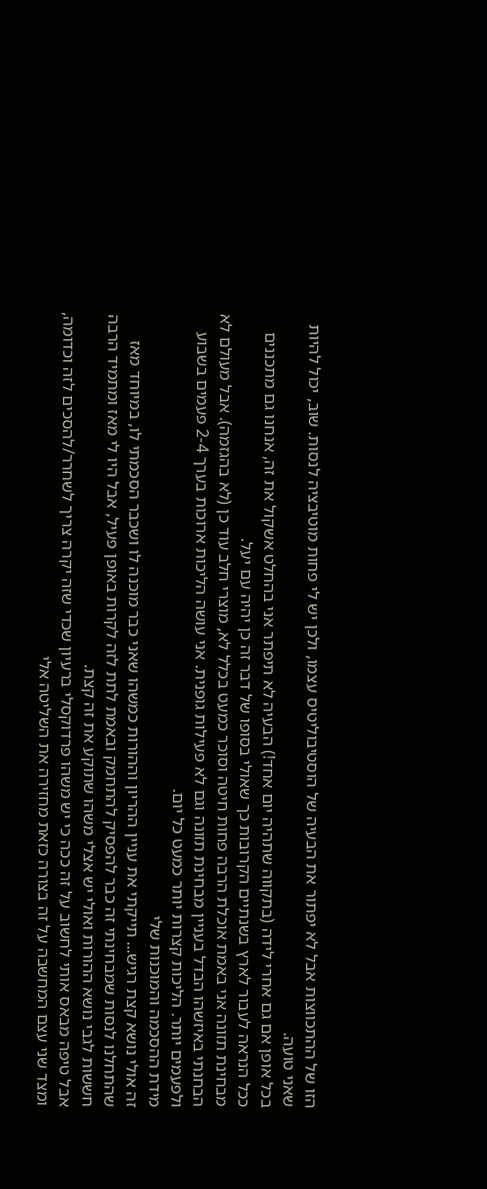הזו של ההתכווצות אבל לא יפתור את הבעיה של הוסטיבוליטיס עצמו, ולכן יש לי פחות מוטיבציה לנסות. שוב, יכול להיות שאני טועה.
בכל אופן אם גם אחרי לידה (בתקווה שתהיה יום אחד!) הבעיה לא תיפתר אני בהחלט אשקול את זה, אנחנו גם מתכננים ככל הנראה לעבור לארץ בשנתיים הקרובות כך שאולי בסופו של דבר זה כן יהיה עם יעל.
מבחינת תזונה אני באמת אוכלת הרבה פחות חיטה וסוכר כמעט בכלל לא, מוצרי חלב עוד כן (לא בהגזמה). אבל מעולם לא הבחנתי באיזשהו הבדל בעניין מבחינת תזונה וגם לא פעילות גופנית. אני עושה הליכות ארוכות בערך 2-4 פעמים בשבוע ולפעמים יותר. הליכות קצרות יותר כמעט כל יום.
מידת ההסכמה והמוכנות שלי
זה אולי נושא קצת רגיש... תייקתי את עניין ההריון וההורות כמשהו שאני כבר מוכנה לו ושכבר הסכמתי לו, במיוחד מאז שהתחלנו לנסות שמבחינתי זה כבר להפסיק להתחמק ובאמת לתת לזה לקרות באופן פעיל, אבל היו לי מאז ומתמיד הרבה חששות לגבי נושא ההורות ואולי יש אצלי משהו שתוקע את זה קצת.
אבל טיפה מבאס אותי לחשוב על זה ככה כי יש משהו פרדוקסלי ברעיון שכדי שזה יקרה צריך לשחרר/להסכים לזה וכדומה, ומצד שני עצם המחשבה על זה בצורה כזאת מחזירה את השליטה אלי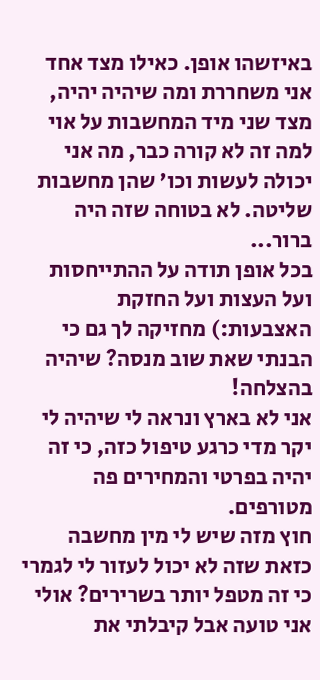באיזשהו אופן. כאילו מצד אחד אני משחררת ומה שיהיה יהיה, מצד שני מיד המחשבות על אוי למה זה לא קורה כבר, מה אני יכולה לעשות וכו' שהן מחשבות שליטה. לא בטוחה שזה היה ברור...
בכל אופן תודה על ההתייחסות ועל העצות ועל החזקת האצבעות:) מחזיקה לך גם כי הבנתי שאת שוב מנסה? שיהיה בהצלחה!
אני לא בארץ ונראה לי שיהיה לי יקר מדי כרגע טיפול כזה, כי זה יהיה בפרטי והמחירים פה מטורפים.
חוץ מזה שיש לי מין מחשבה כזאת שזה לא יכול לעזור לי לגמרי כי זה מטפל יותר בשרירים? אולי אני טועה אבל קיבלתי את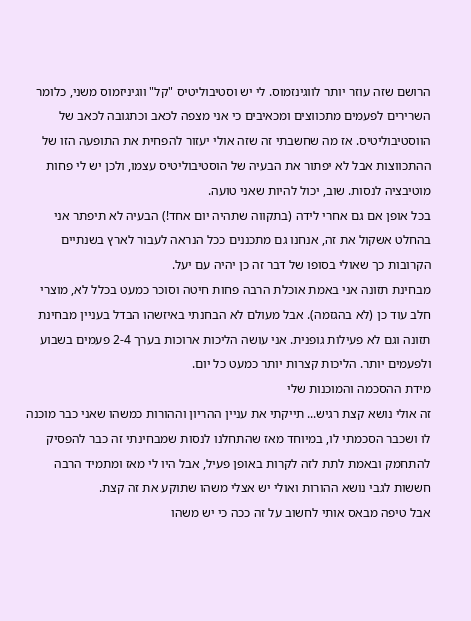הרושם שזה עוזר יותר לווגינזמוס. לי יש וסטיבוליטיס "קל" ווגיניזמוס משני, כלומר השרירים לפעמים מתכווצים ומכאיבים כי אני מצפה לכאב וכתגובה לכאב של הווסטיבוליטיס. אז מה שחשבתי זה שזה אולי יעזור להפחית את התופעה הזו של ההתכווצות אבל לא יפתור את הבעיה של הוסטיבוליטיס עצמו, ולכן יש לי פחות מוטיבציה לנסות. שוב, יכול להיות שאני טועה.
בכל אופן אם גם אחרי לידה (בתקווה שתהיה יום אחד!) הבעיה לא תיפתר אני בהחלט אשקול את זה, אנחנו גם מתכננים ככל הנראה לעבור לארץ בשנתיים הקרובות כך שאולי בסופו של דבר זה כן יהיה עם יעל.
מבחינת תזונה אני באמת אוכלת הרבה פחות חיטה וסוכר כמעט בכלל לא, מוצרי חלב עוד כן (לא בהגזמה). אבל מעולם לא הבחנתי באיזשהו הבדל בעניין מבחינת תזונה וגם לא פעילות גופנית. אני עושה הליכות ארוכות בערך 2-4 פעמים בשבוע ולפעמים יותר. הליכות קצרות יותר כמעט כל יום.
מידת ההסכמה והמוכנות שלי
זה אולי נושא קצת רגיש... תייקתי את עניין ההריון וההורות כמשהו שאני כבר מוכנה לו ושכבר הסכמתי לו, במיוחד מאז שהתחלנו לנסות שמבחינתי זה כבר להפסיק להתחמק ובאמת לתת לזה לקרות באופן פעיל, אבל היו לי מאז ומתמיד הרבה חששות לגבי נושא ההורות ואולי יש אצלי משהו שתוקע את זה קצת.
אבל טיפה מבאס אותי לחשוב על זה ככה כי יש משהו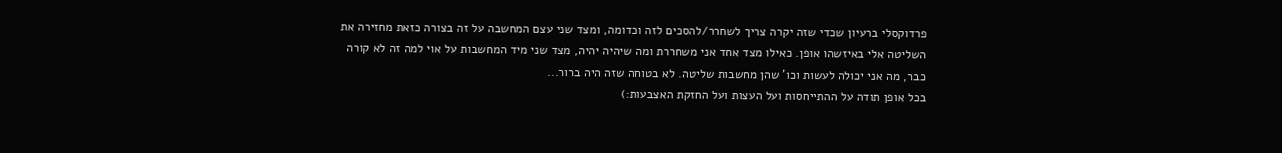פרדוקסלי ברעיון שכדי שזה יקרה צריך לשחרר/להסכים לזה וכדומה, ומצד שני עצם המחשבה על זה בצורה כזאת מחזירה את השליטה אלי באיזשהו אופן. כאילו מצד אחד אני משחררת ומה שיהיה יהיה, מצד שני מיד המחשבות על אוי למה זה לא קורה כבר, מה אני יכולה לעשות וכו' שהן מחשבות שליטה. לא בטוחה שזה היה ברור...
בכל אופן תודה על ההתייחסות ועל העצות ועל החזקת האצבעות:)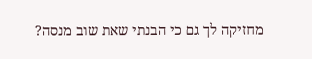מחזיקה לך גם כי הבנתי שאת שוב מנסה?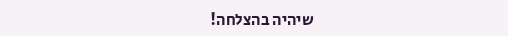שיהיה בהצלחה!